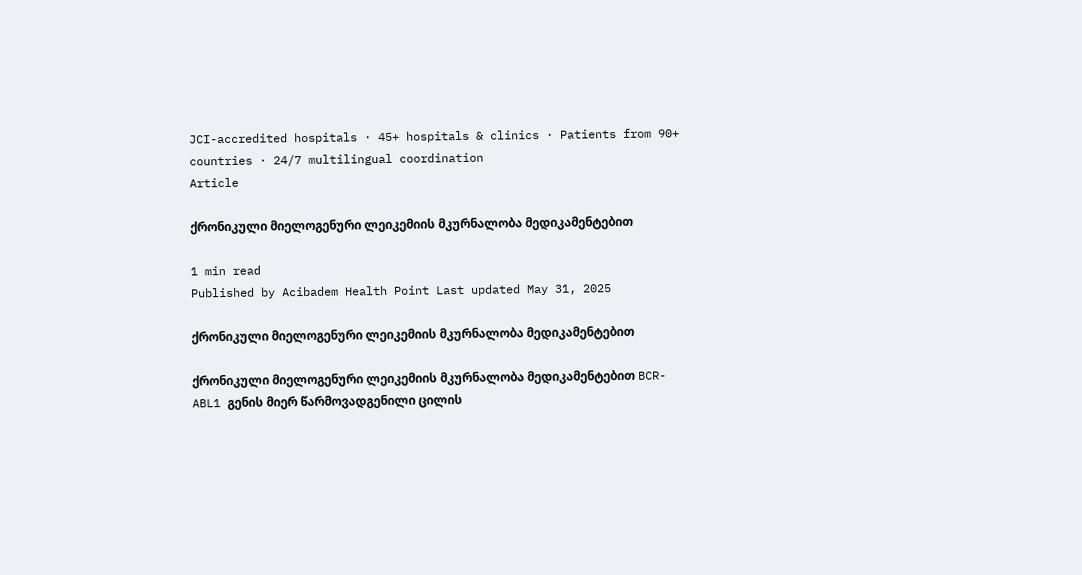JCI-accredited hospitals · 45+ hospitals & clinics · Patients from 90+ countries · 24/7 multilingual coordination
Article

ქრონიკული მიელოგენური ლეიკემიის მკურნალობა მედიკამენტებით

1 min read
Published by Acibadem Health Point Last updated May 31, 2025

ქრონიკული მიელოგენური ლეიკემიის მკურნალობა მედიკამენტებით

ქრონიკული მიელოგენური ლეიკემიის მკურნალობა მედიკამენტებით BCR-ABL1 გენის მიერ წარმოვადგენილი ცილის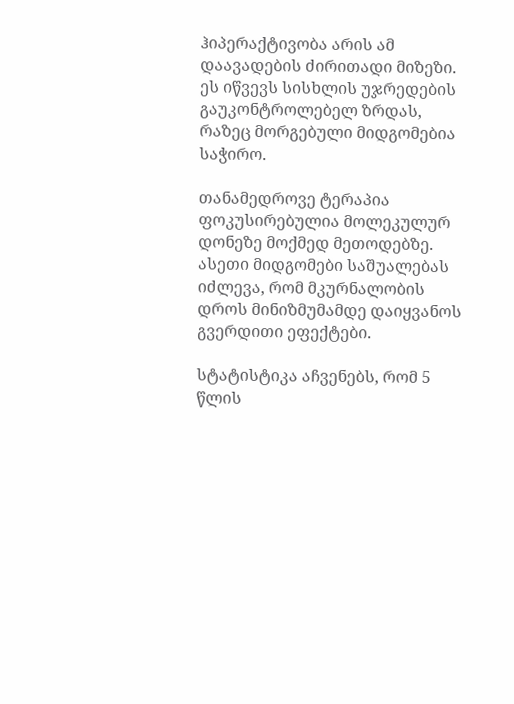ჰიპერაქტივობა არის ამ დაავადების ძირითადი მიზეზი. ეს იწვევს სისხლის უჯრედების გაუკონტროლებელ ზრდას, რაზეც მორგებული მიდგომებია საჭირო.

თანამედროვე ტერაპია ფოკუსირებულია მოლეკულურ დონეზე მოქმედ მეთოდებზე. ასეთი მიდგომები საშუალებას იძლევა, რომ მკურნალობის დროს მინიზმუმამდე დაიყვანოს გვერდითი ეფექტები.

სტატისტიკა აჩვენებს, რომ 5 წლის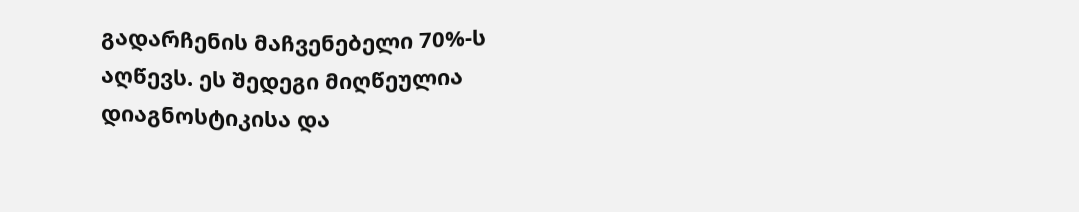გადარჩენის მაჩვენებელი 70%-ს აღწევს. ეს შედეგი მიღწეულია დიაგნოსტიკისა და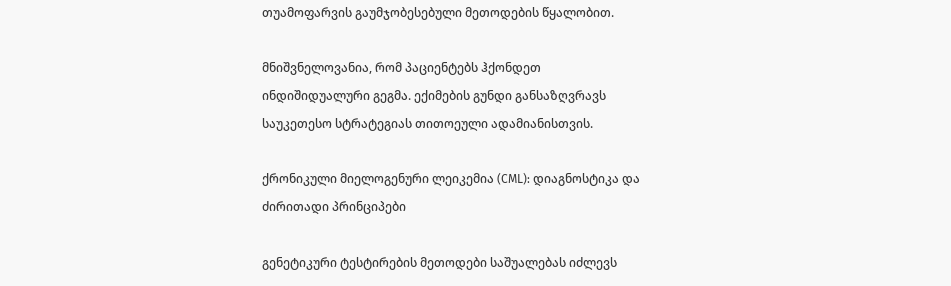თუამოფარვის გაუმჯობესებული მეთოდების წყალობით.

მნიშვნელოვანია, რომ პაციენტებს ჰქონდეთ ინდიშიდუალური გეგმა. ექიმების გუნდი განსაზღვრავს საუკეთესო სტრატეგიას თითოეული ადამიანისთვის.

ქრონიკული მიელოგენური ლეიკემია (CML): დიაგნოსტიკა და ძირითადი პრინციპები

გენეტიკური ტესტირების მეთოდები საშუალებას იძლევს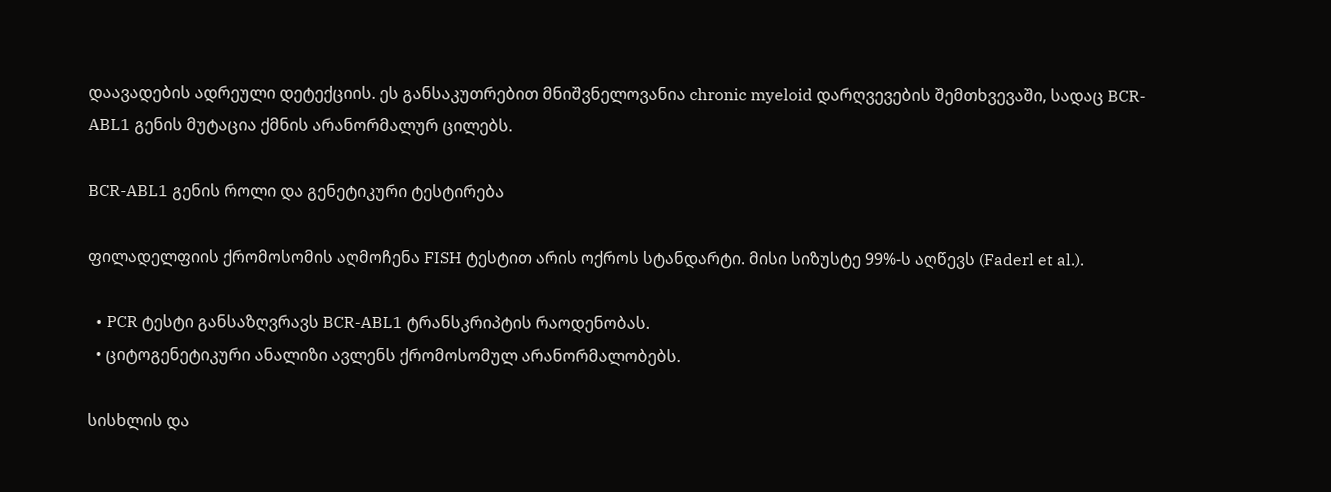დაავადების ადრეული დეტექციის. ეს განსაკუთრებით მნიშვნელოვანია chronic myeloid დარღვევების შემთხვევაში, სადაც BCR-ABL1 გენის მუტაცია ქმნის არანორმალურ ცილებს.

BCR-ABL1 გენის როლი და გენეტიკური ტესტირება

ფილადელფიის ქრომოსომის აღმოჩენა FISH ტესტით არის ოქროს სტანდარტი. მისი სიზუსტე 99%-ს აღწევს (Faderl et al.).

  • PCR ტესტი განსაზღვრავს BCR-ABL1 ტრანსკრიპტის რაოდენობას.
  • ციტოგენეტიკური ანალიზი ავლენს ქრომოსომულ არანორმალობებს.

სისხლის და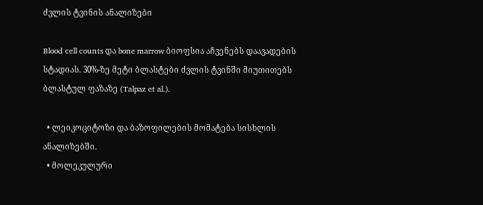ძვლის ტვინის ანალიზები

Blood cell counts და bone marrow ბიოფსია აჩვენებს დაავადების სტადიას. 30%-ზე მეტი ბლასტები ძვლის ტვინში მიუთითებს ბლასტულ ფაზაზე (Talpaz et al.).

  • ლეიკოციტოზი და ბაზოფილების მომატება სისხლის ანალიზებში.
  • მოლეკულური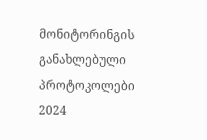მონიტორინგის განახლებული პროტოკოლები 2024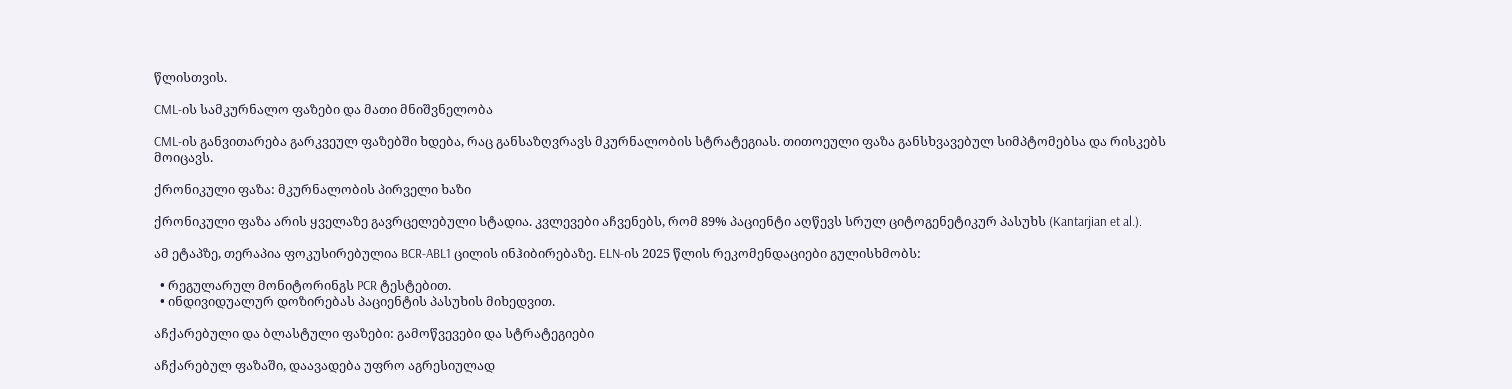წლისთვის.

CML-ის სამკურნალო ფაზები და მათი მნიშვნელობა

CML-ის განვითარება გარკვეულ ფაზებში ხდება, რაც განსაზღვრავს მკურნალობის სტრატეგიას. თითოეული ფაზა განსხვავებულ სიმპტომებსა და რისკებს მოიცავს.

ქრონიკული ფაზა: მკურნალობის პირველი ხაზი

ქრონიკული ფაზა არის ყველაზე გავრცელებული სტადია. კვლევები აჩვენებს, რომ 89% პაციენტი აღწევს სრულ ციტოგენეტიკურ პასუხს (Kantarjian et al.).

ამ ეტაპზე, თერაპია ფოკუსირებულია BCR-ABL1 ცილის ინჰიბირებაზე. ELN-ის 2025 წლის რეკომენდაციები გულისხმობს:

  • რეგულარულ მონიტორინგს PCR ტესტებით.
  • ინდივიდუალურ დოზირებას პაციენტის პასუხის მიხედვით.

აჩქარებული და ბლასტული ფაზები: გამოწვევები და სტრატეგიები

აჩქარებულ ფაზაში, დაავადება უფრო აგრესიულად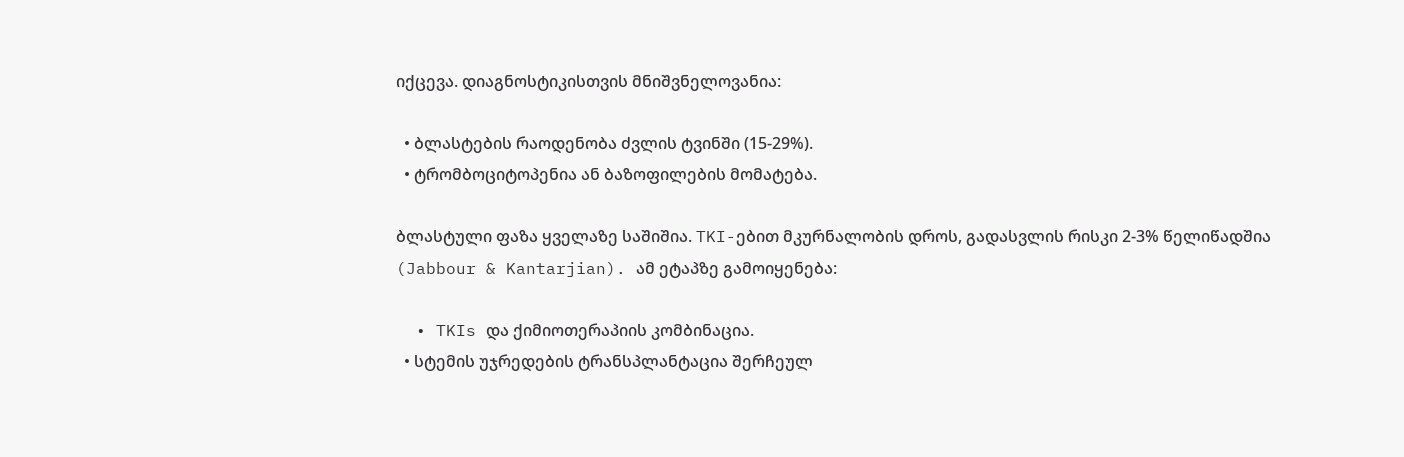იქცევა. დიაგნოსტიკისთვის მნიშვნელოვანია:

  • ბლასტების რაოდენობა ძვლის ტვინში (15-29%).
  • ტრომბოციტოპენია ან ბაზოფილების მომატება.

ბლასტული ფაზა ყველაზე საშიშია. TKI-ებით მკურნალობის დროს, გადასვლის რისკი 2-3% წელიწადშია (Jabbour & Kantarjian). ამ ეტაპზე გამოიყენება:

  • TKIs და ქიმიოთერაპიის კომბინაცია.
  • სტემის უჯრედების ტრანსპლანტაცია შერჩეულ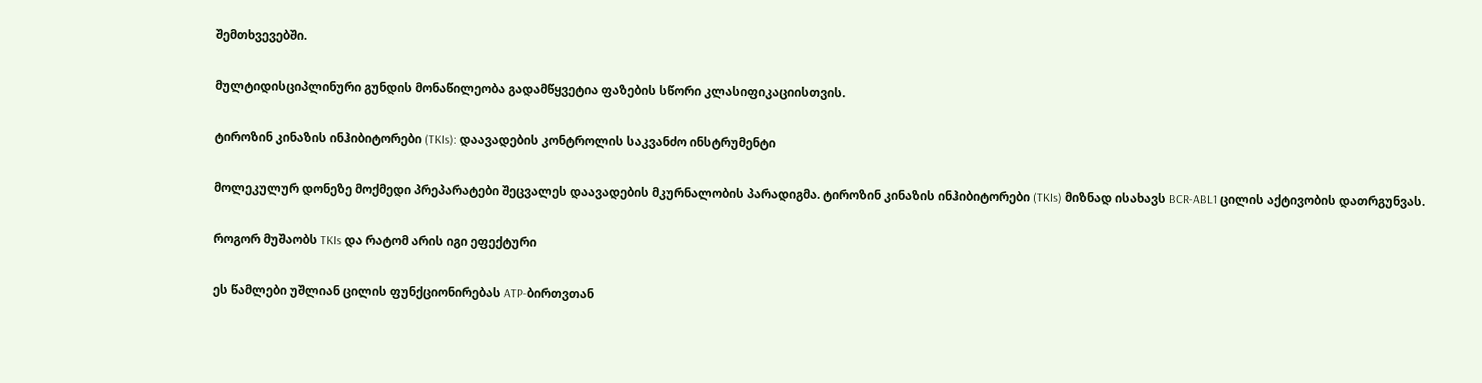შემთხვევებში.

მულტიდისციპლინური გუნდის მონაწილეობა გადამწყვეტია ფაზების სწორი კლასიფიკაციისთვის.

ტიროზინ კინაზის ინჰიბიტორები (TKIs): დაავადების კონტროლის საკვანძო ინსტრუმენტი

მოლეკულურ დონეზე მოქმედი პრეპარატები შეცვალეს დაავადების მკურნალობის პარადიგმა. ტიროზინ კინაზის ინჰიბიტორები (TKIs) მიზნად ისახავს BCR-ABL1 ცილის აქტივობის დათრგუნვას.

როგორ მუშაობს TKIs და რატომ არის იგი ეფექტური

ეს წამლები უშლიან ცილის ფუნქციონირებას ATP-ბირთვთან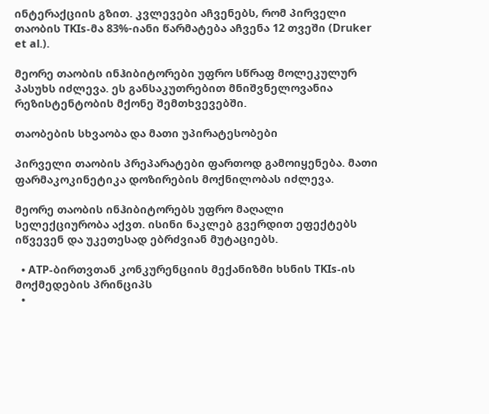ინტერაქციის გზით. კვლევები აჩვენებს, რომ პირველი თაობის TKIs-მა 83%-იანი წარმატება აჩვენა 12 თვეში (Druker et al.).

მეორე თაობის ინჰიბიტორები უფრო სწრაფ მოლეკულურ პასუხს იძლევა. ეს განსაკუთრებით მნიშვნელოვანია რეზისტენტობის მქონე შემთხვევებში.

თაობების სხვაობა და მათი უპირატესობები

პირველი თაობის პრეპარატები ფართოდ გამოიყენება. მათი ფარმაკოკინეტიკა დოზირების მოქნილობას იძლევა.

მეორე თაობის ინჰიბიტორებს უფრო მაღალი სელექციურობა აქვთ. ისინი ნაკლებ გვერდით ეფექტებს იწვევენ და უკეთესად ებრძვიან მუტაციებს.

  • ATP-ბირთვთან კონკურენციის მექანიზმი ხსნის TKIs-ის მოქმედების პრინციპს
  •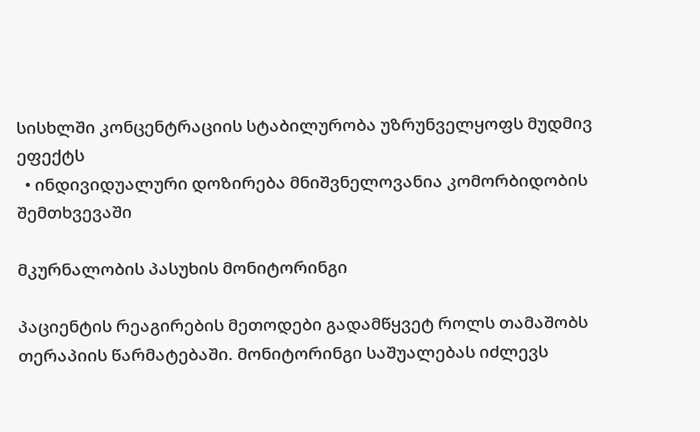სისხლში კონცენტრაციის სტაბილურობა უზრუნველყოფს მუდმივ ეფექტს
  • ინდივიდუალური დოზირება მნიშვნელოვანია კომორბიდობის შემთხვევაში

მკურნალობის პასუხის მონიტორინგი

პაციენტის რეაგირების მეთოდები გადამწყვეტ როლს თამაშობს თერაპიის წარმატებაში. მონიტორინგი საშუალებას იძლევს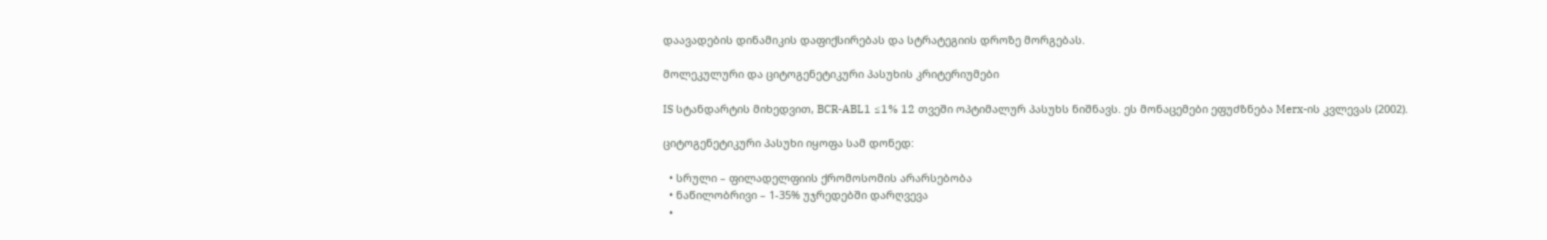დაავადების დინამიკის დაფიქსირებას და სტრატეგიის დროზე მორგებას.

მოლეკულური და ციტოგენეტიკური პასუხის კრიტერიუმები

IS სტანდარტის მიხედვით, BCR-ABL1 ≤1% 12 თვეში ოპტიმალურ პასუხს ნიშნავს. ეს მონაცემები ეფუძზნება Merx-ის კვლევას (2002).

ციტოგენეტიკური პასუხი იყოფა სამ დონედ:

  • სრული – ფილადელფიის ქრომოსომის არარსებობა
  • ნაწილობრივი – 1-35% უჯრედებში დარღვევა
  •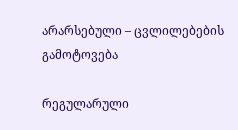არარსებული – ცვლილებების გამოტოვება

რეგულარული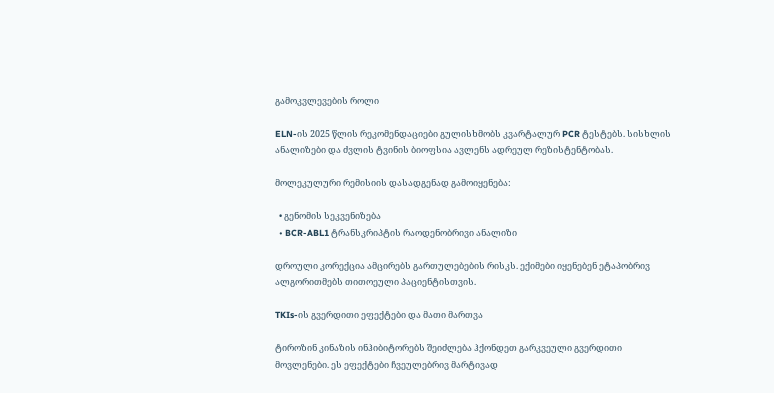გამოკვლევების როლი

ELN-ის 2025 წლის რეკომენდაციები გულისხმობს კვარტალურ PCR ტესტებს. სისხლის ანალიზები და ძვლის ტვინის ბიოფსია ავლენს ადრეულ რეზისტენტობას.

მოლეკულური რემისიის დასადგენად გამოიყენება:

  • გენომის სეკვენიზება
  • BCR-ABL1 ტრანსკრიპტის რაოდენობრივი ანალიზი

დროული კორექცია ამცირებს გართულებების რისკს. ექიმები იყენებენ ეტაპობრივ ალგორითმებს თითოეული პაციენტისთვის.

TKIs-ის გვერდითი ეფექტები და მათი მართვა

ტიროზინ კინაზის ინჰიბიტორებს შეიძლება ჰქონდეთ გარკვეული გვერდითი მოვლენები. ეს ეფექტები ჩვეულებრივ მარტივად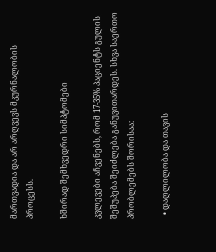მართვადია და არ არღვევს მკურნალობის პროცესს.

ხშირად შემხვედრი სიმპტომები

კვლევები აჩვენებს, რომ 17-35% პაციენტს გულის შეშუპება შეიძლება განუვითარდეს. სხვა საერთო პრობლემებს შორისაა:

  • დაღლილობა და თავის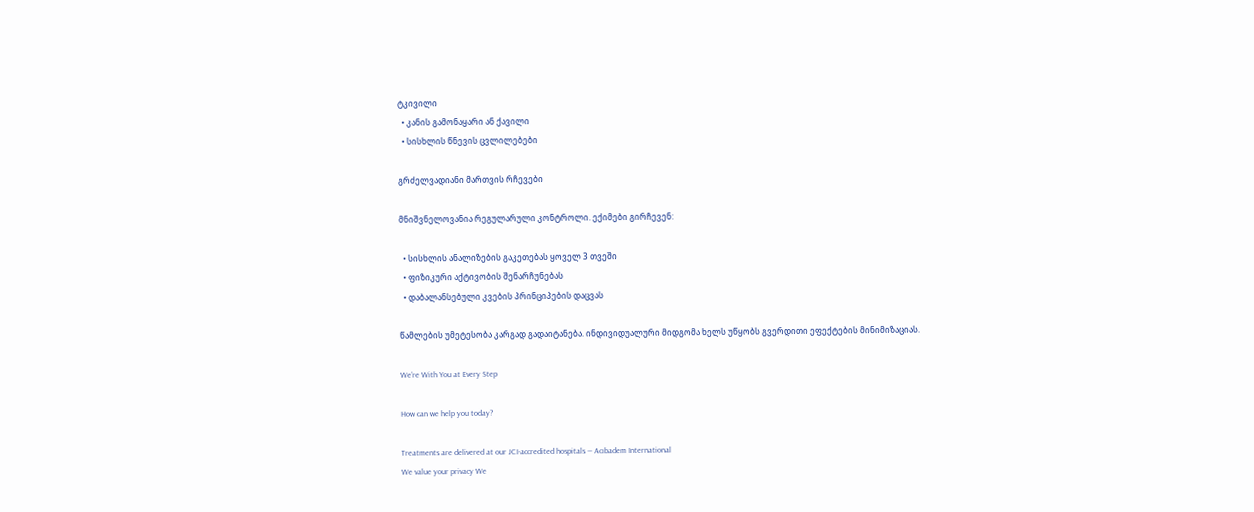ტკივილი
  • კანის გამონაყარი ან ქავილი
  • სისხლის წნევის ცვლილებები

გრძელვადიანი მართვის რჩევები

მნიშვნელოვანია რეგულარული კონტროლი. ექიმები გირჩევენ:

  • სისხლის ანალიზების გაკეთებას ყოველ 3 თვეში
  • ფიზიკური აქტივობის შენარჩუნებას
  • დაბალანსებული კვების პრინციპების დაცვას

წამლების უმეტესობა კარგად გადაიტანება. ინდივიდუალური მიდგომა ხელს უწყობს გვერდითი ეფექტების მინიმიზაციას.

We’re With You at Every Step

How can we help you today?

Treatments are delivered at our JCI-accredited hospitals — Acıbadem International
We value your privacy We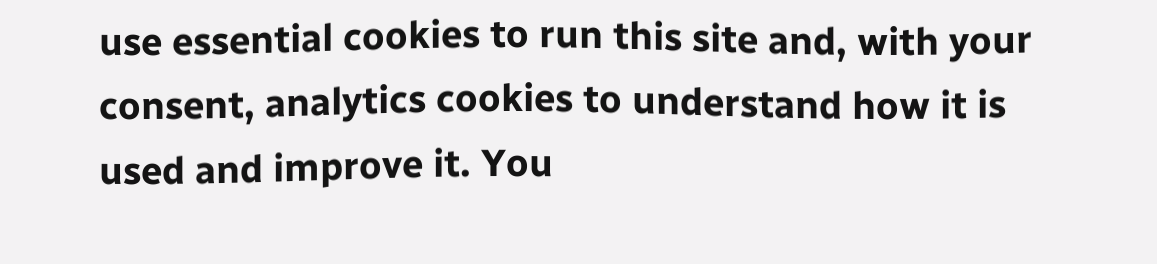use essential cookies to run this site and, with your consent, analytics cookies to understand how it is used and improve it. You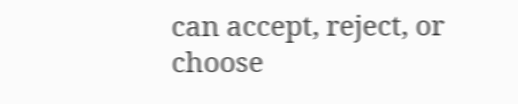can accept, reject, or choose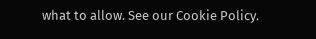what to allow. See our Cookie Policy.